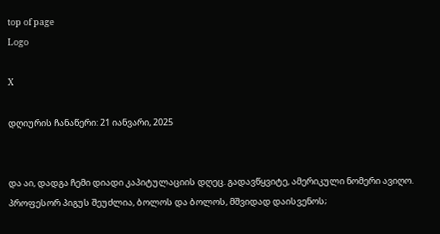top of page
Logo

X

დღიურის ჩანაწერი: 21 იანვარი, 2025


და აი, დადგა ჩემი დიადი კაპიტულაციის დღეც. გადავწყვიტე, ამერიკული ნომერი ავიღო. პროფესორ პიგუს შეუძლია, ბოლოს და ბოლოს, მშვიდად დაისვენოს;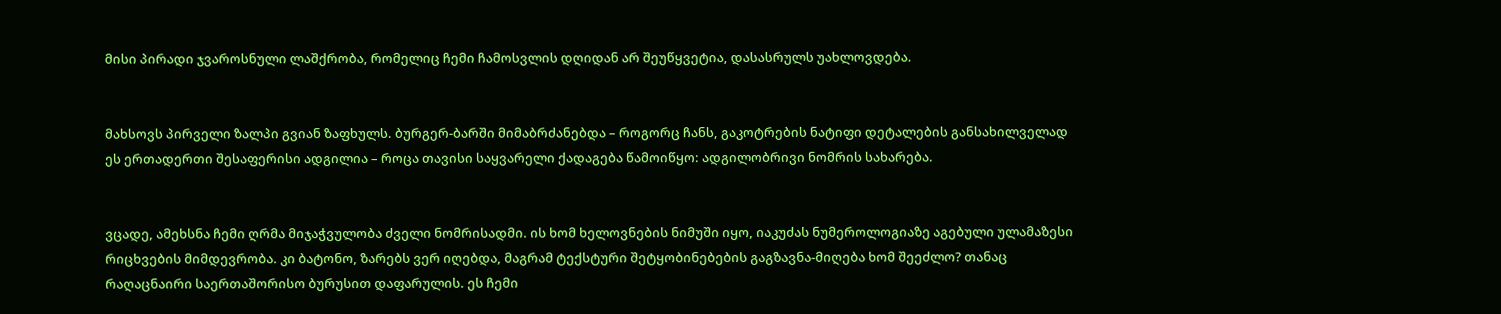მისი პირადი ჯვაროსნული ლაშქრობა, რომელიც ჩემი ჩამოსვლის დღიდან არ შეუწყვეტია, დასასრულს უახლოვდება.


მახსოვს პირველი ზალპი გვიან ზაფხულს. ბურგერ-ბარში მიმაბრძანებდა – როგორც ჩანს, გაკოტრების ნატიფი დეტალების განსახილველად ეს ერთადერთი შესაფერისი ადგილია – როცა თავისი საყვარელი ქადაგება წამოიწყო: ადგილობრივი ნომრის სახარება.


ვცადე, ამეხსნა ჩემი ღრმა მიჯაჭვულობა ძველი ნომრისადმი. ის ხომ ხელოვნების ნიმუში იყო, იაკუძას ნუმეროლოგიაზე აგებული ულამაზესი რიცხვების მიმდევრობა. კი ბატონო, ზარებს ვერ იღებდა, მაგრამ ტექსტური შეტყობინებების გაგზავნა-მიღება ხომ შეეძლო? თანაც რაღაცნაირი საერთაშორისო ბურუსით დაფარულის. ეს ჩემი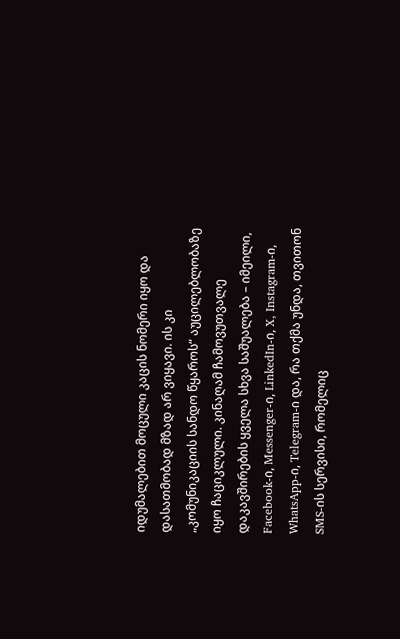იდუმალებით მოცული კაცის ნომერი იყო და დასათმობად მზად არ ვიყავი. ის კი „კომუნიკაციის სანდო წყაროს“ აუცილებლობაზე იყო ჩაციკლული. კინაღამ ჩამოვუთვალე დაკავშირების ყველა სხვა საშუალება – იმეილი, Facebook-ი, Messenger-ი, LinkedIn-ი, X, Instagram-ი, WhatsApp-ი, Telegram-ი და, რა თქმა უნდა, თვითონ SMS-ის სერვისი, რომელიც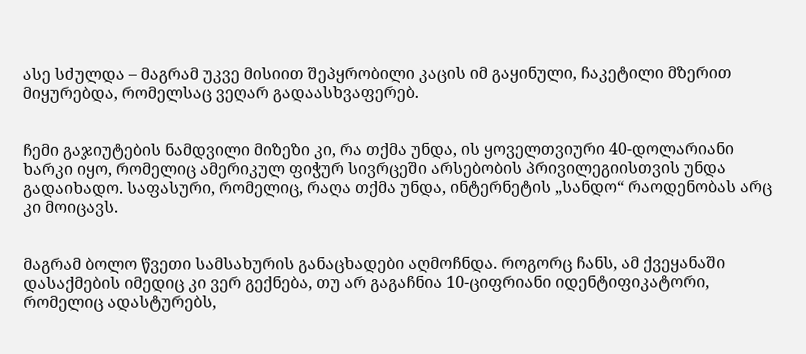ასე სძულდა – მაგრამ უკვე მისიით შეპყრობილი კაცის იმ გაყინული, ჩაკეტილი მზერით მიყურებდა, რომელსაც ვეღარ გადაასხვაფერებ.


ჩემი გაჯიუტების ნამდვილი მიზეზი კი, რა თქმა უნდა, ის ყოველთვიური 40-დოლარიანი ხარკი იყო, რომელიც ამერიკულ ფიჭურ სივრცეში არსებობის პრივილეგიისთვის უნდა გადაიხადო. საფასური, რომელიც, რაღა თქმა უნდა, ინტერნეტის „სანდო“ რაოდენობას არც კი მოიცავს.


მაგრამ ბოლო წვეთი სამსახურის განაცხადები აღმოჩნდა. როგორც ჩანს, ამ ქვეყანაში დასაქმების იმედიც კი ვერ გექნება, თუ არ გაგაჩნია 10-ციფრიანი იდენტიფიკატორი, რომელიც ადასტურებს,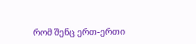რომ შენც ერთ-ერთი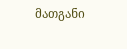მათგანი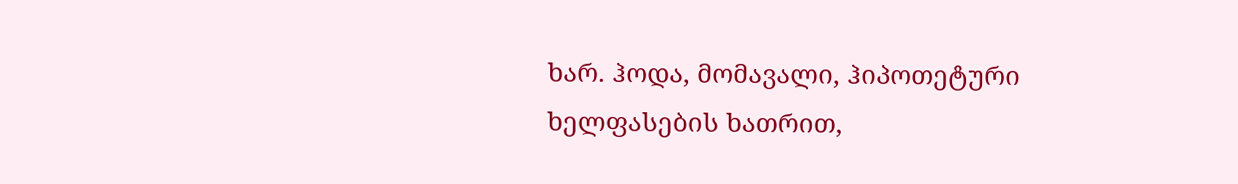ხარ. ჰოდა, მომავალი, ჰიპოთეტური ხელფასების ხათრით,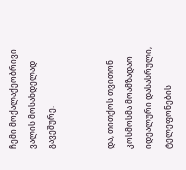ჩემი მოქალაქეობრივი ვალის მოსახდელად გავეშურე.


და, თითქოს თვითონ კოსმოსმა მოამზადაო იდეალური დასასრული, ტელეფონების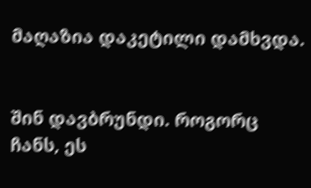მაღაზია დაკეტილი დამხვდა.


შინ დავბრუნდი. როგორც ჩანს, ეს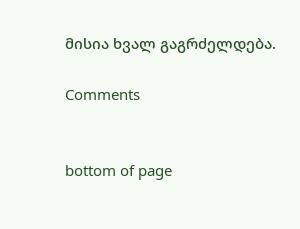მისია ხვალ გაგრძელდება.

Comments


bottom of page